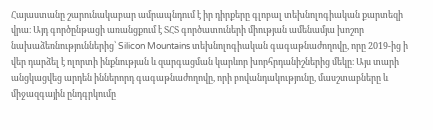Հայաստանը շարունակաբար ամրապնդում է իր դիրքերը գլոբալ տեխնոլոգիական քարտեզի վրա։ Այդ գործընթացի առանցքում է ՏՀՏ գործատուների միության ամենամյա խոշոր նախաձեռնություններից՝ Silicon Mountains տեխնոլոգիական գագաթնաժողովը, որը 2019-ից ի վեր դարձել է ոլորտի ինքնության և զարգացման կարևոր խորհրդանիշներից մեկը։ Այս տարի անցկացվեց արդեն իններորդ գագաթնաժողովը, որի բովանդակությունը, մասշտաբները և միջազգային ընդգրկումը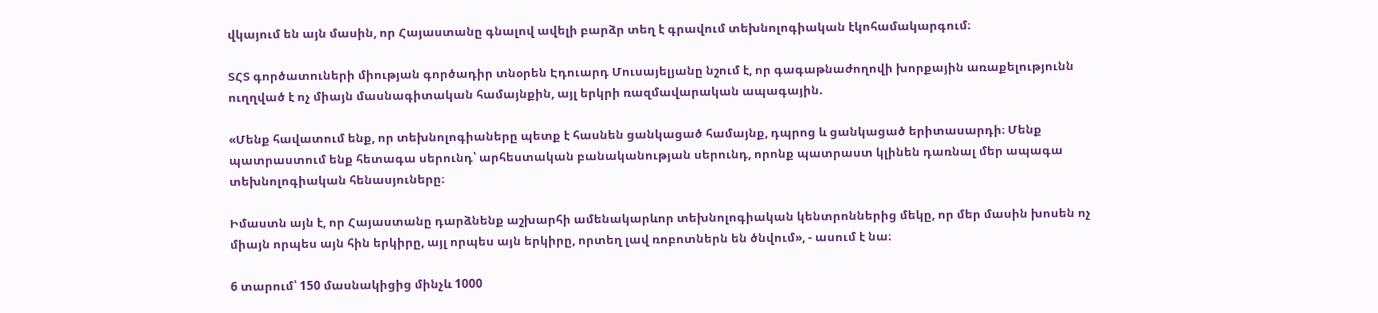վկայում են այն մասին, որ Հայաստանը գնալով ավելի բարձր տեղ է գրավում տեխնոլոգիական էկոհամակարգում։

ՏՀՏ գործատուների միության գործադիր տնօրեն Էդուարդ Մուսայելյանը նշում է, որ գագաթնաժողովի խորքային առաքելությունն ուղղված է ոչ միայն մասնագիտական համայնքին, այլ երկրի ռազմավարական ապագային.

«Մենք հավատում ենք, որ տեխնոլոգիաները պետք է հասնեն ցանկացած համայնք, դպրոց և ցանկացած երիտասարդի։ Մենք պատրաստում ենք հետագա սերունդ՝ արհեստական բանականության սերունդ, որոնք պատրաստ կլինեն դառնալ մեր ապագա տեխնոլոգիական հենասյուները։

Իմաստն այն է, որ Հայաստանը դարձնենք աշխարհի ամենակարևոր տեխնոլոգիական կենտրոններից մեկը, որ մեր մասին խոսեն ոչ միայն որպես այն հին երկիրը, այլ որպես այն երկիրը, որտեղ լավ ռոբոտներն են ծնվում», - ասում է նա։

6 տարում՝ 150 մասնակիցից մինչև 1000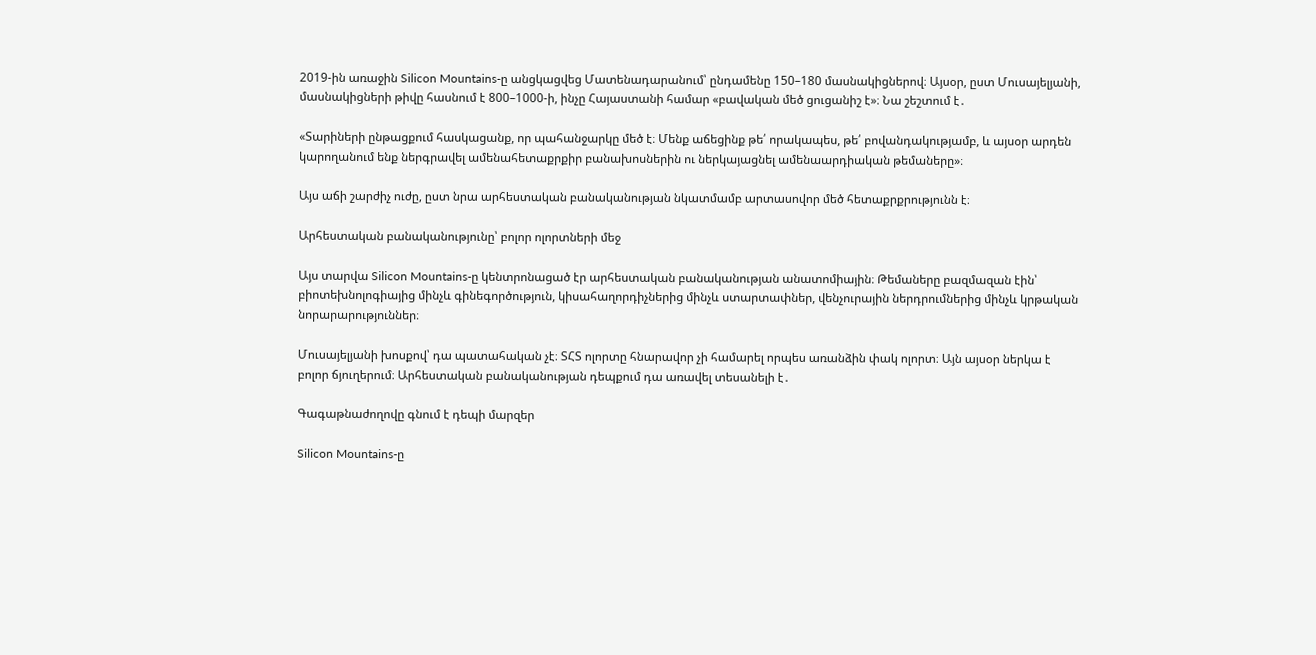2019-ին առաջին Silicon Mountains-ը անցկացվեց Մատենադարանում՝ ընդամենը 150–180 մասնակիցներով։ Այսօր, ըստ Մուսայելյանի, մասնակիցների թիվը հասնում է 800–1000-ի, ինչը Հայաստանի համար «բավական մեծ ցուցանիշ է»։ Նա շեշտում է․

«Տարիների ընթացքում հասկացանք, որ պահանջարկը մեծ է։ Մենք աճեցինք թե՛ որակապես, թե՛ բովանդակությամբ, և այսօր արդեն կարողանում ենք ներգրավել ամենահետաքրքիր բանախոսներին ու ներկայացնել ամենաարդիական թեմաները»։

Այս աճի շարժիչ ուժը, ըստ նրա արհեստական բանականության նկատմամբ արտասովոր մեծ հետաքրքրությունն է։

Արհեստական բանականությունը՝ բոլոր ոլորտների մեջ

Այս տարվա Silicon Mountains-ը կենտրոնացած էր արհեստական բանականության անատոմիային։ Թեմաները բազմազան էին՝ բիոտեխնոլոգիայից մինչև գինեգործություն, կիսահաղորդիչներից մինչև ստարտափներ, վենչուրային ներդրումներից մինչև կրթական նորարարություններ։

Մուսայելյանի խոսքով՝ դա պատահական չէ։ ՏՀՏ ոլորտը հնարավոր չի համարել որպես առանձին փակ ոլորտ։ Այն այսօր ներկա է բոլոր ճյուղերում։ Արհեստական բանականության դեպքում դա առավել տեսանելի է․

Գագաթնաժողովը գնում է դեպի մարզեր

Silicon Mountains-ը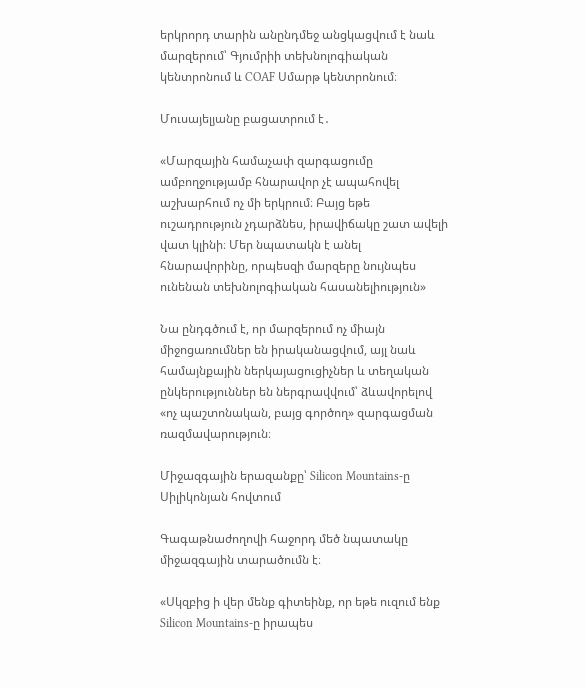երկրորդ տարին անընդմեջ անցկացվում է նաև մարզերում՝ Գյումրիի տեխնոլոգիական կենտրոնում և COAF Սմարթ կենտրոնում։

Մուսայելյանը բացատրում է․

«Մարզային համաչափ զարգացումը ամբողջությամբ հնարավոր չէ ապահովել աշխարհում ոչ մի երկրում։ Բայց եթե ուշադրություն չդարձնես, իրավիճակը շատ ավելի վատ կլինի։ Մեր նպատակն է անել հնարավորինը, որպեսզի մարզերը նույնպես ունենան տեխնոլոգիական հասանելիություն»

Նա ընդգծում է, որ մարզերում ոչ միայն միջոցառումներ են իրականացվում, այլ նաև համայնքային ներկայացուցիչներ և տեղական ընկերություններ են ներգրավվում՝ ձևավորելով «ոչ պաշտոնական, բայց գործող» զարգացման ռազմավարություն։

Միջազգային երազանքը՝ Silicon Mountains-ը Սիլիկոնյան հովտում

Գագաթնաժողովի հաջորդ մեծ նպատակը միջազգային տարածումն է։

«Սկզբից ի վեր մենք գիտեինք, որ եթե ուզում ենք Silicon Mountains-ը իրապես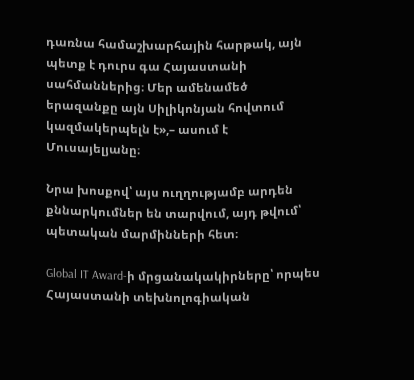դառնա համաշխարհային հարթակ, այն պետք է դուրս գա Հայաստանի սահմաններից։ Մեր ամենամեծ երազանքը այն Սիլիկոնյան հովտում կազմակերպելն է»,– ասում է Մուսայելյանը։

Նրա խոսքով՝ այս ուղղությամբ արդեն քննարկումներ են տարվում, այդ թվում՝ պետական մարմինների հետ։

Global IT Award-ի մրցանակակիրները՝ որպես Հայաստանի տեխնոլոգիական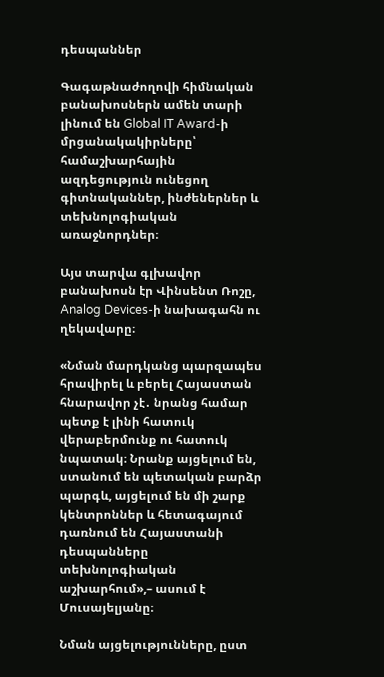դեսպաններ

Գագաթնաժողովի հիմնական բանախոսներն ամեն տարի լինում են Global IT Award-ի մրցանակակիրները՝ համաշխարհային ազդեցություն ունեցող գիտնականներ, ինժեներներ և տեխնոլոգիական առաջնորդներ։

Այս տարվա գլխավոր բանախոսն էր Վինսենտ Ռոշը, Analog Devices-ի նախագահն ու ղեկավարը։

«Նման մարդկանց պարզապես հրավիրել և բերել Հայաստան հնարավոր չէ․ նրանց համար պետք է լինի հատուկ վերաբերմունք ու հատուկ նպատակ։ Նրանք այցելում են, ստանում են պետական բարձր պարգև, այցելում են մի շարք կենտրոններ և հետագայում դառնում են Հայաստանի դեսպանները տեխնոլոգիական աշխարհում»,– ասում է Մուսայելյանը։

Նման այցելությունները, ըստ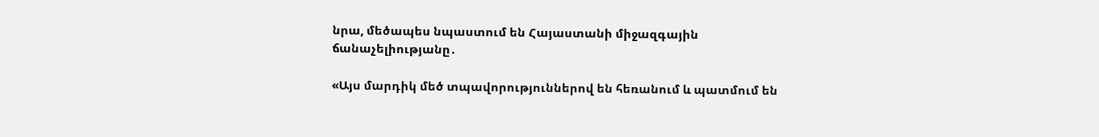նրա, մեծապես նպաստում են Հայաստանի միջազգային ճանաչելիությանը․

«Այս մարդիկ մեծ տպավորություններով են հեռանում և պատմում են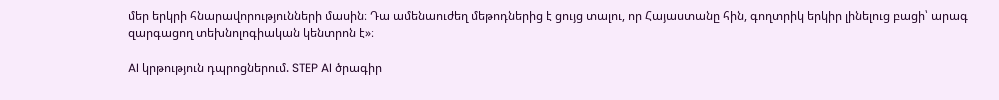մեր երկրի հնարավորությունների մասին։ Դա ամենաուժեղ մեթոդներից է ցույց տալու, որ Հայաստանը հին, գողտրիկ երկիր լինելուց բացի՝ արագ զարգացող տեխնոլոգիական կենտրոն է»։

AI կրթություն դպրոցներում. STEP AI ծրագիր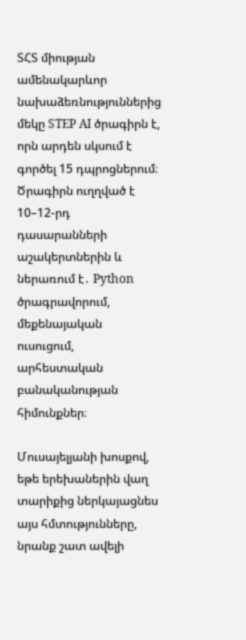ՏՀՏ միության ամենակարևոր նախաձեռնություններից մեկը STEP AI ծրագիրն է, որն արդեն սկսում է գործել 15 դպրոցներում։ Ծրագիրն ուղղված է 10–12-րդ դասարանների աշակերտներին և ներառում է․ Python ծրագրավորում, մեքենայական ուսուցում, արհեստական բանականության հիմունքներ։

Մուսայելյանի խոսքով, եթե երեխաներին վաղ տարիքից ներկայացնես այս հմտությունները, նրանք շատ ավելի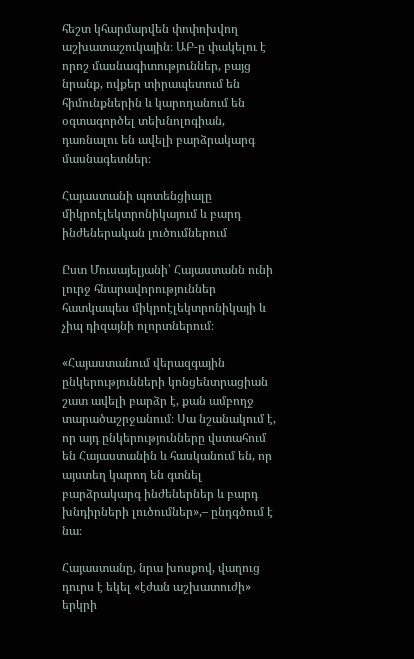հեշտ կհարմարվեն փոփոխվող աշխատաշուկային։ ԱԲ-ը փակելու է որոշ մասնագիտություններ, բայց նրանք, ովքեր տիրապետում են հիմունքներին և կարողանում են օգտագործել տեխնոլոգիան, դառնալու են ավելի բարձրակարգ մասնագետներ։

Հայաստանի պոտենցիալը միկրոէլեկտրոնիկայում և բարդ ինժեներական լուծումներում

Ըստ Մուսայելյանի՝ Հայաստանն ունի լուրջ հնարավորություններ հատկապես միկրոէլեկտրոնիկայի և չիպ դիզայնի ոլորտներում։

«Հայաստանում վերազգային ընկերությունների կոնցենտրացիան շատ ավելի բարձր է, քան ամբողջ տարածաշրջանում։ Սա նշանակում է, որ այդ ընկերությունները վստահում են Հայաստանին և հասկանում են, որ այստեղ կարող են գտնել բարձրակարգ ինժեներներ և բարդ խնդիրների լուծումներ»,– ընդգծում է նա։

Հայաստանը, նրա խոսքով, վաղուց դուրս է եկել «էժան աշխատուժի» երկրի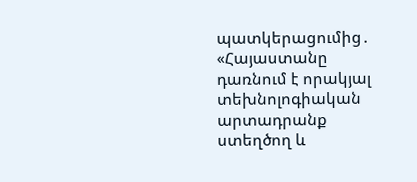պատկերացումից․ «Հայաստանը դառնում է որակյալ տեխնոլոգիական արտադրանք ստեղծող և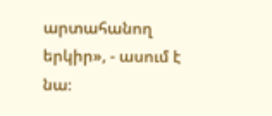արտահանող երկիր», - ասում է նա։